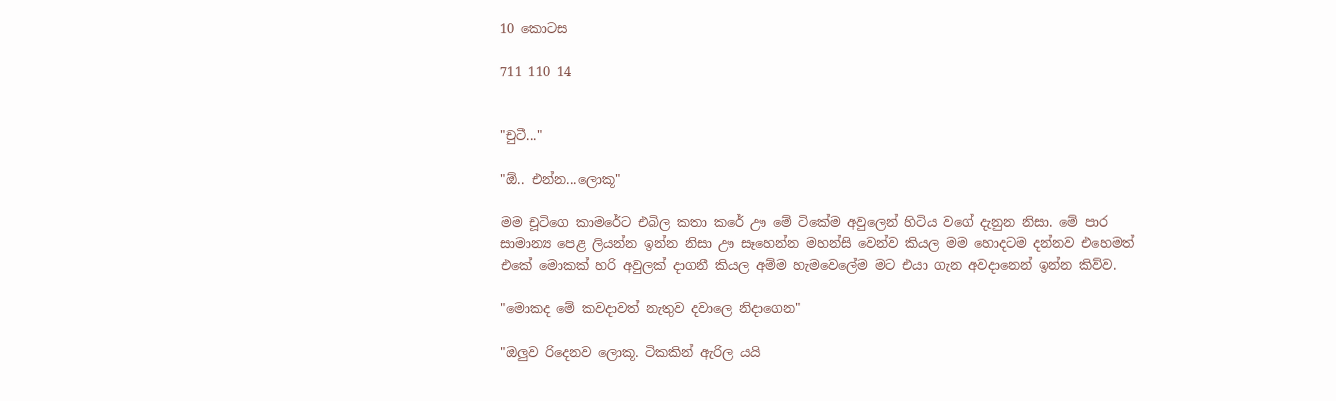10 කොටස

711 110 14


"චුටී..."

"ඕ.. එන්න...ලොකූ"

මම චූටිගෙ කාමරේට එබිල කතා කරේ ඌ මේ ටිකේම අවුලෙන් හිටිය වගේ දැනුන නිසා. මේ පාර සාමාන්‍ය පෙළ ලියන්න ඉන්න නිසා ඌ සෑහෙන්න මහන්සි වෙන්ව කියල මම හොදටම දන්නව එහෙමත් එකේ මොකක් හරි අවුලක් දාගනී කියල අම්ම හැමවෙලේම මට එයා ගැන අවදානෙන් ඉන්න කිව්ව.

"මොකද මේ කවදාවත් නැතුව දවාලෙ නිදාගෙන"

"ඔලුව රිදෙනව ලොකූ. ටිකකින් ඇරිල යයි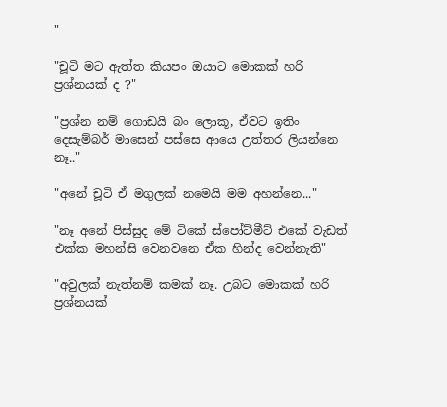"

"චූටි මට ඇත්ත කියපං ඔයාට මොකක් හරි ප්‍රශ්නයක් ද ?"

"ප්‍රශ්න නම් ගොඩයි බං ලොකූ, ඒවට ඉතිං දෙසැම්බර් මාසෙන් පස්සෙ ආයෙ උත්තර ලියන්නෙ නෑ.."

"අනේ චූටි ඒ මගුලක් නමෙයි මම අහන්නෙ..."

"නෑ අනේ පිස්සුද මේ ටිකේ ස්පෝට්මීට් එකේ වැඩත් එක්ක මහන්සි වෙනවනෙ ඒක හින්ද වෙන්නැති"

"අවුලක් නැත්නම් කමක් නෑ. උබට මොකක් හරි ප්‍රශ්නයක්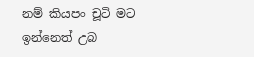නම් කියපං චූටි මට ඉන්නෙත් උබ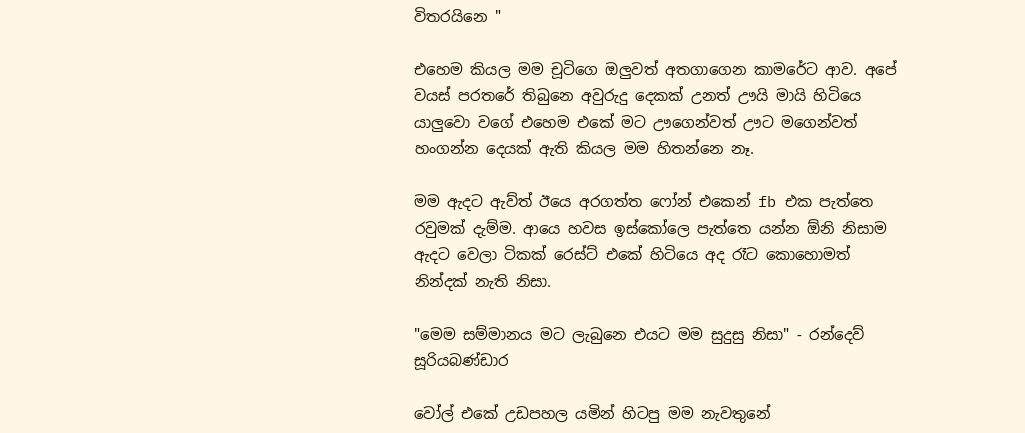විතරයිනෙ "

එහෙම කියල මම චූටිගෙ ඔලුවත් අතගාගෙන කාමරේට ආව. අපේ වයස් පරතරේ තිබුනෙ අවුරුදු දෙකක් උනත් ඌයි මායි හිටියෙ යාලුවො වගේ එහෙම එකේ මට ඌගෙන්වත් ඌට මගෙන්වත් හංගන්න දෙයක් ඇති කියල මම හිතන්නෙ නෑ.

මම ඇදට ඇව්ත් ඊයෙ අරගත්ත ෆෝන් එකෙන් fb එක පැත්තෙ රවුමක් දැම්ම. ආයෙ හවස ඉස්කෝලෙ පැත්තෙ යන්න ඕනි නිසාම ඇදට වෙලා ටිකක් රෙස්ට් එකේ හිටියෙ අද රෑට කොහොමත් නින්දක් නැති නිසා.

"මෙම සම්මානය මට ලැබුනෙ එයට මම සුදුසු නිසා" - රන්දෙව් සූරියබණ්ඩාර

වෝල් එකේ උඩපහල යමින් හිටපු මම නැවතුනේ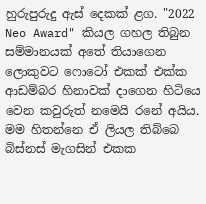හුරුපුරුදු ඇස් දෙකක් ළග. "2022 Neo Award" කියල ගහල තිබුන සම්මානයක් අතේ තියාගෙන ලොකුවට ෆොටෝ එකක් එක්ක ආඩම්බර හිනාවක් දාගෙන හිටියෙ වෙන කවුරුත් නමෙයි රනේ අයිය. මම හිතන්නෙ ඒ ලියල තිබ්බෙ බිස්නස් මැගසින් එකක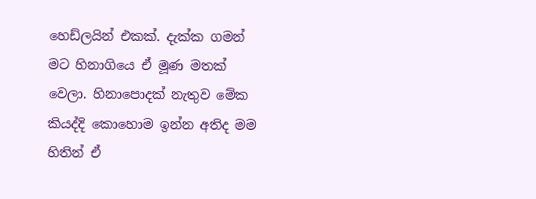හෙඩ්ලයින් එකක්. දැක්ක ගමන් මට හිනාගියෙ ඒ මූණ මතක් වෙලා. හිනාපොදක් නැතුව මේක කියද්දි කොහොම ඉන්න අතිද මම හිතින් ඒ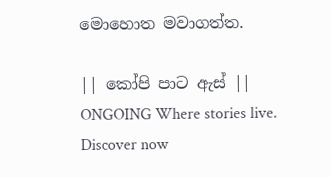මොහොත මවාගත්ත.

|| කෝපි පාට ඇස් || ONGOING Where stories live. Discover now